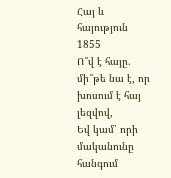Հայ և հայություն
1855
Ո՞վ է հայը. մի՞թե նա է, որ խոսում է հայ լեզվով,
Եվ կամ՝ որի մականունը հանգում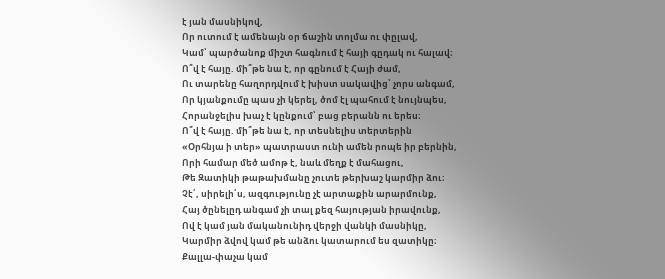է յան մասնիկով,
Որ ուտում է ամենայն օր ճաշին տոլմա ու փըլավ,
Կամ՝ պարծանոք միշտ հագնում է հայի գըդակ ու հալավ։
Ո՞վ է հայը. մի՞թե նա է, որ գընում է Հայի ժամ,
Ու տարենը հաղորդվում է խիստ սակավից՝ չորս անգամ,
Որ կյանքումը պաս չի կերել, ծոմ էլ պահում է նույնպես,
Հորանջելիս խաչ է կընքում՝ բաց բերանն ու երես։
Ո՞վ է հայը. մի՞թե նա է, որ տեսնելիս տերտերին
«Օրհնյա ի տեր» պատրաստ ունի ամեն րոպե իր բերնին,
Որի համար մեծ ամոթ է, նաև մեղք է մահացու,
Թե Զատիկի թաթախմանը չուտե թերխաշ կարմիր ձու։
Չէ՛, սիրելի՛ս, ազգությունը չէ արտաքին արարմունք,
Հայ ծընելըդ անգամ չի տալ քեզ հայության իրավունք,
Ով է կամ յան մականունիդ վերջի վանկի մասնիկը,
Կարմիր ձվով կամ թե անձու կատարում ես զատիկը։
Քալլա-փաչա կամ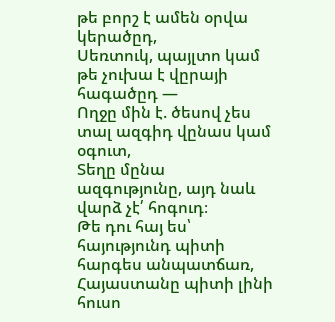թե բորշ է ամեն օրվա կերածըդ,
Սեռտուկ, պայլտո կամ թե չուխա է վըրայի հագածըդ —
Ողջը մին է. ծեսով չես տալ ազգիդ վընաս կամ օգուտ,
Տեղը մընա ազգությունը, այդ նաև վարձ չէ՛ հոգուդ։
Թե դու հայ ես՝ հայությունդ պիտի հարգես անպատճառ,
Հայաստանը պիտի լինի հուսո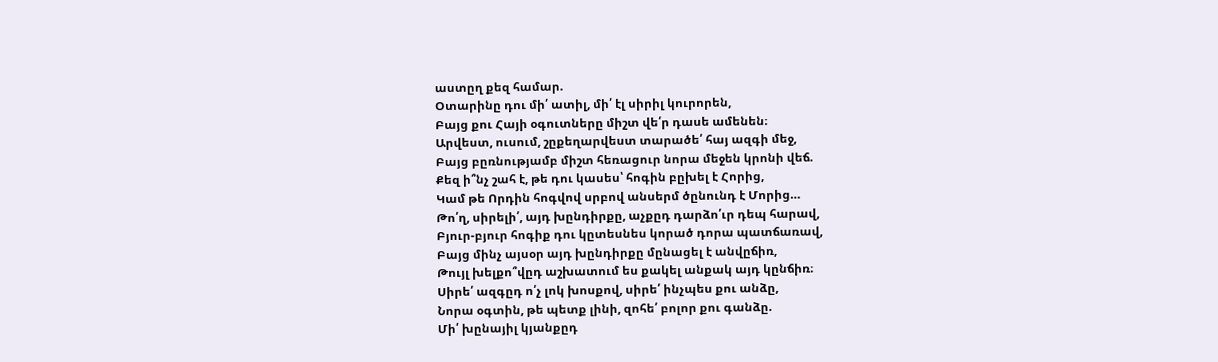աստըղ քեզ համար.
Օտարինը դու մի՛ ատիլ, մի՛ էլ սիրիլ կուրորեն,
Բայց քու Հայի օգուտները միշտ վե՛ր դասե ամենեն։
Արվեստ, ուսում, շըքեղարվեստ տարածե՛ հայ ազգի մեջ,
Բայց բըռնությամբ միշտ հեռացուր նորա մեջեն կրոնի վեճ.
Քեզ ի՞նչ շահ է, թե դու կասես՝ հոգին բըխել է Հորից,
Կամ թե Որդին հոգվով սրբով անսերմ ծընունդ է Մորից…
Թո՛ղ, սիրելի՛, այդ խընդիրքը, աչքըդ դարձո՛ւր դեպ հարավ,
Բյուր-բյուր հոգիք դու կըտեսնես կորած դորա պատճառավ,
Բայց մինչ այսօր այդ խընդիրքը մընացել է անվըճիռ,
Թույլ խելքո՞վըդ աշխատում ես քակել անքակ այդ կընճիռ։
Սիրե՛ ազգըդ ո՛չ լոկ խոսքով, սիրե՛ ինչպես քու անձը,
Նորա օգտին, թե պետք լինի, զոհե՛ բոլոր քու գանձը.
Մի՛ խընայիլ կյանքըդ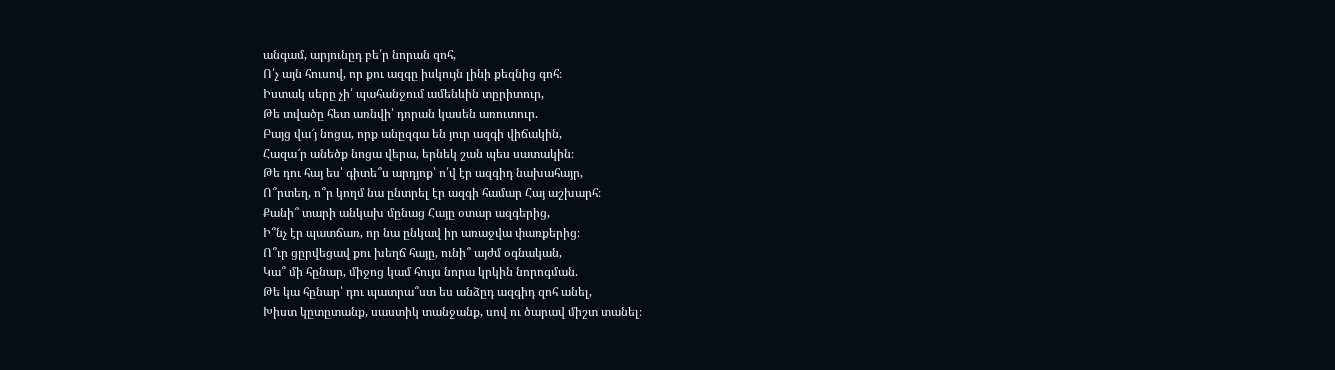անգամ, արյունըդ բե՛ր նորան զոհ,
Ո՛չ այն հուսով, որ քու ազգը իսկույն լինի քեզնից գոհ։
Իստակ սերը չի՛ պահանջում ամենևին տըրիտուր,
Թե տվածը հետ առնվի՝ դորան կասեն առուտուր.
Բայց վա՜յ նոցա, որք անըզգա են յուր ազգի վիճակին,
Հազա՜ր անեծք նոցա վերա, երնեկ շան պես սատակին։
Թե դու հայ ես՝ գիտե՞ս արդյոք՝ ո՛վ էր ազգիդ նախահայր,
Ո՞րտեղ, ո՞ր կողմ նա ընտրել էր ազգի համար Հայ աշխարհ։
Քանի՞ տարի անկախ մընաց Հայը օտար ազգերից,
Ի՞նչ էր պատճառ, որ նա ընկավ իր առաջվա փառքերից։
Ո՞ւր ցըրվեցավ քու խեղճ հայը, ունի՞ այժմ օգնական,
Կա՞ մի հընար, միջոց կամ հույս նորա կրկին նորոգման.
Թե կա հընար՝ դու պատրա՞ստ ես անձըդ ազգիդ զոհ անել,
Խիստ կըտըտանք, սաստիկ տանջանք, սով ու ծարավ միշտ տանել։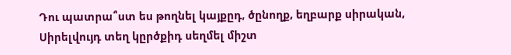Դու պատրա՞ստ ես թողնել կայքըդ, ծընողք, եղբարք սիրական,
Սիրելվույդ տեղ կըրծքիդ սեղմել միշտ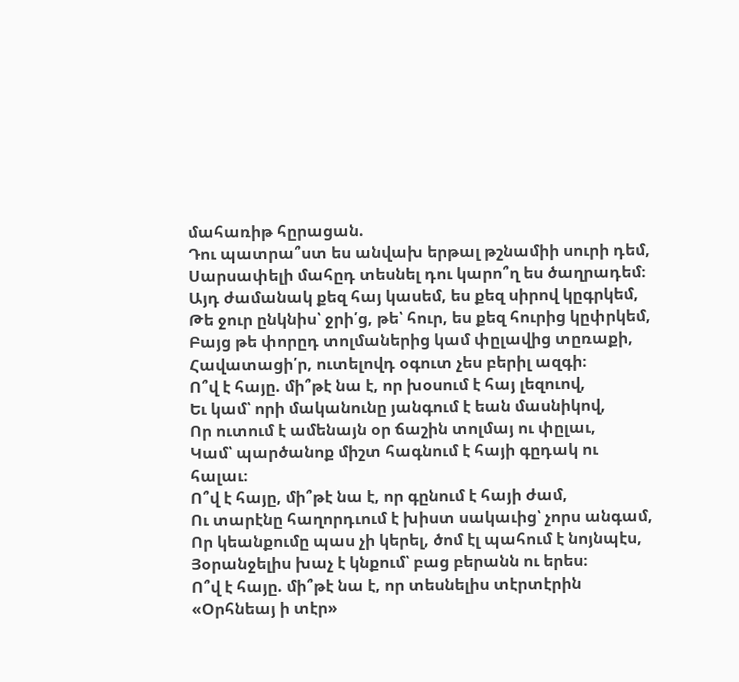մահառիթ հըրացան.
Դու պատրա՞ստ ես անվախ երթալ թշնամիի սուրի դեմ,
Սարսափելի մահըդ տեսնել դու կարո՞ղ ես ծաղրադեմ։
Այդ ժամանակ քեզ հայ կասեմ, ես քեզ սիրով կըգրկեմ,
Թե ջուր ընկնիս՝ ջրի՛ց, թե՝ հուր, ես քեզ հուրից կըփրկեմ,
Բայց թե փորըդ տոլմաներից կամ փըլավից տըռաքի,
Հավատացի՛ր, ուտելովդ օգուտ չես բերիլ ազգի։
Ո՞վ է հայը. մի՞թէ նա է, որ խօսում է հայ լեզուով,
Եւ կամ՝ որի մականունը յանգում է եան մասնիկով,
Որ ուտում է ամենայն օր ճաշին տոլմայ ու փըլաւ,
Կամ՝ պարծանոք միշտ հագնում է հայի գըդակ ու հալաւ։
Ո՞վ է հայը, մի՞թէ նա է, որ գընում է հայի ժամ,
Ու տարէնը հաղորդւում է խիստ սակաւից՝ չորս անգամ,
Որ կեանքումը պաս չի կերել, ծոմ էլ պահում է նոյնպէս,
Յօրանջելիս խաչ է կնքում՝ բաց բերանն ու երես։
Ո՞վ է հայը. մի՞թէ նա է, որ տեսնելիս տէրտէրին
«Օրհնեայ ի տէր»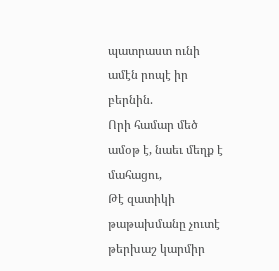պատրաստ ունի ամէն րոպէ իր բերնին.
Որի համար մեծ ամօթ է, նաեւ մեղք է մահացու,
Թէ զատիկի թաթախմանը չուտէ թերխաշ կարմիր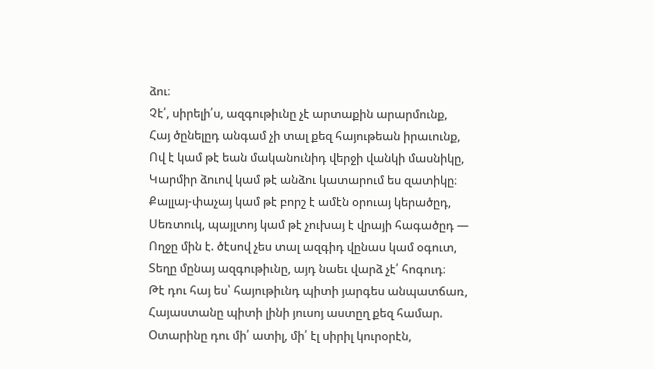ձու։
Չէ՛, սիրելի՛ս, ազգութիւնը չէ արտաքին արարմունք,
Հայ ծընելըդ անգամ չի տալ քեզ հայութեան իրաւունք,
Ով է կամ թէ եան մականունիդ վերջի վանկի մասնիկը,
Կարմիր ձուով կամ թէ անձու կատարում ես զատիկը։
Քալլայ-փաչայ կամ թէ բորշ է ամէն օրուայ կերածըդ,
Սեռտուկ, պայլտոյ կամ թէ չուխայ է վրայի հագածըդ —
Ողջը մին է. ծէսով չես տալ ազգիդ վընաս կամ օգուտ,
Տեղը մընայ ազգութիւնը, այդ նաեւ վարձ չէ՛ հոգուդ։
Թէ դու հայ ես՝ հայութիւնդ պիտի յարգես անպատճառ,
Հայաստանը պիտի լինի յուսոյ աստըղ քեզ համար.
Օտարինը դու մի՛ ատիլ, մի՛ էլ սիրիլ կուրօրէն,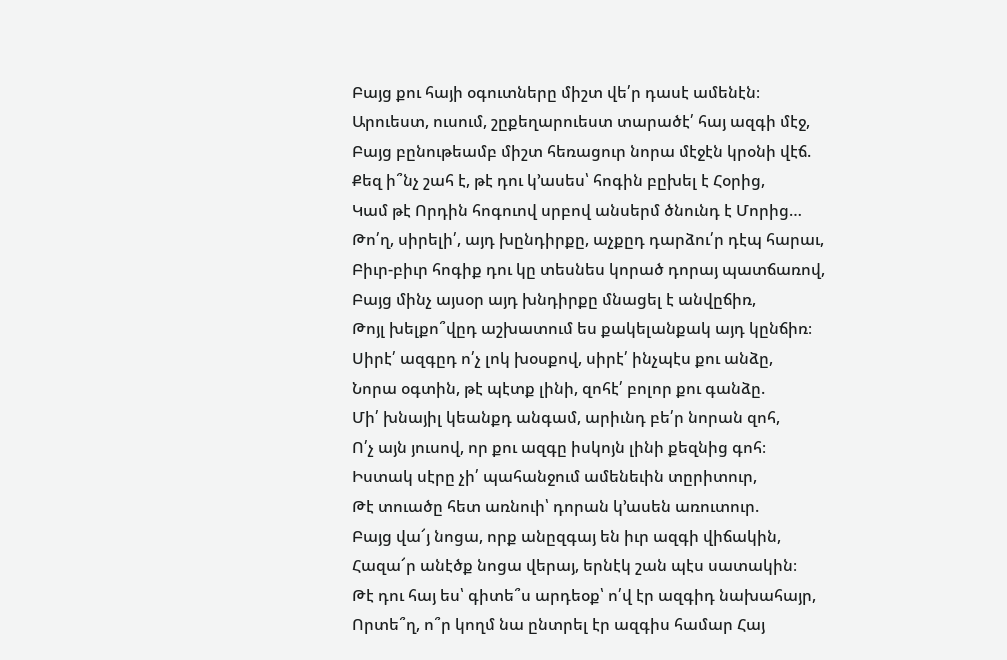Բայց քու հայի օգուտները միշտ վե՛ր դասէ ամենէն։
Արուեստ, ուսում, շըքեղարուեստ տարածէ՛ հայ ազգի մէջ,
Բայց բընութեամբ միշտ հեռացուր նորա մէջէն կրօնի վէճ.
Քեզ ի՞նչ շահ է, թէ դու կ՚ասես՝ հոգին բըխել է Հօրից,
Կամ թէ Որդին հոգուով սրբով անսերմ ծնունդ է Մորից…
Թո՛ղ, սիրելի՛, այդ խընդիրքը, աչքըդ դարձու՛ր դէպ հարաւ,
Բիւր-բիւր հոգիք դու կը տեսնես կորած դորայ պատճառով,
Բայց մինչ այսօր այդ խնդիրքը մնացել է անվըճիռ,
Թոյլ խելքո՞վըդ աշխատում ես քակելանքակ այդ կընճիռ։
Սիրէ՛ ազգըդ ո՛չ լոկ խօսքով, սիրէ՛ ինչպէս քու անձը,
Նորա օգտին, թէ պէտք լինի, զոհէ՛ բոլոր քու գանձը.
Մի՛ խնայիլ կեանքդ անգամ, արիւնդ բե՛ր նորան զոհ,
Ո՛չ այն յուսով, որ քու ազգը իսկոյն լինի քեզնից գոհ։
Իստակ սէրը չի՛ պահանջում ամենեւին տըրիտուր,
Թէ տուածը հետ առնուի՝ դորան կ՚ասեն առուտուր.
Բայց վա՜յ նոցա, որք անըզգայ են իւր ազգի վիճակին,
Հազա՜ր անէծք նոցա վերայ, երնէկ շան պէս սատակին։
Թէ դու հայ ես՝ գիտե՞ս արդեօք՝ ո՛վ էր ազգիդ նախահայր,
Որտե՞ղ, ո՞ր կողմ նա ընտրել էր ազգիս համար Հայ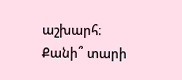աշխարհ։
Քանի՞ տարի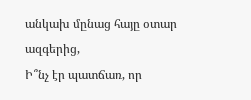անկախ մընաց հայը օտար ազգերից,
Ի՞նչ էր պատճառ, որ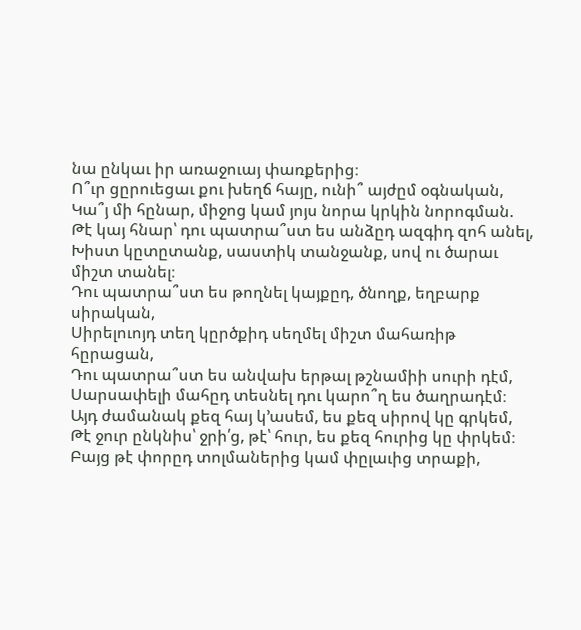նա ընկաւ իր առաջուայ փառքերից։
Ո՞ւր ցըրուեցաւ քու խեղճ հայը, ունի՞ այժըմ օգնական,
Կա՞յ մի հընար, միջոց կամ յոյս նորա կրկին նորոգման.
Թէ կայ հնար՝ դու պատրա՞ստ ես անձըդ ազգիդ զոհ անել,
Խիստ կըտըտանք, սաստիկ տանջանք, սով ու ծարաւ միշտ տանել։
Դու պատրա՞ստ ես թողնել կայքըդ, ծնողք, եղբարք սիրական,
Սիրելուոյդ տեղ կըրծքիդ սեղմել միշտ մահառիթ հըրացան,
Դու պատրա՞ստ ես անվախ երթալ թշնամիի սուրի դէմ,
Սարսափելի մահըդ տեսնել դու կարո՞ղ ես ծաղրադէմ։
Այդ ժամանակ քեզ հայ կ՚ասեմ, ես քեզ սիրով կը գրկեմ,
Թէ ջուր ընկնիս՝ ջրի՛ց, թէ՝ հուր, ես քեզ հուրից կը փրկեմ։
Բայց թէ փորըդ տոլմաներից կամ փըլաւից տրաքի,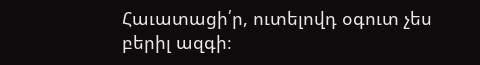Հաւատացի՛ր, ուտելովդ օգուտ չես բերիլ ազգի։